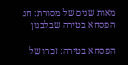מאות שנים של מסורת: חג הפסחא בטירה שבלבנון

הפסחא בטירה: זכרו של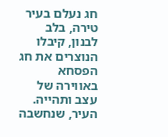חג נעלם בעיר טירה, בלב לבנון, קיבלו הנוצרים את חג הפסחא באווירה של עצב ותהייה. העיר, שנחשבה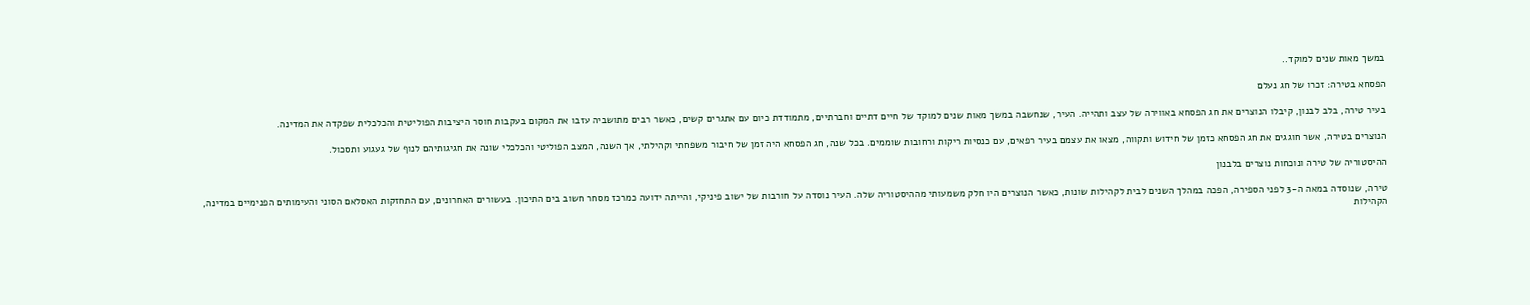במשך מאות שנים למוקד..

הפסחא בטירה: זכרו של חג נעלם

בעיר טירה, בלב לבנון, קיבלו הנוצרים את חג הפסחא באווירה של עצב ותהייה. העיר, שנחשבה במשך מאות שנים למוקד של חיים דתיים וחברתיים, מתמודדת כיום עם אתגרים קשים, כאשר רבים מתושביה עזבו את המקום בעקבות חוסר היציבות הפוליטית והכלכלית שפקדה את המדינה.

הנוצרים בטירה, אשר חוגגים את חג הפסחא כזמן של חידוש ותקווה, מצאו את עצמם בעיר רפאים, עם כנסיות ריקות ורחובות שוממים. בכל שנה, חג הפסחא היה זמן של חיבור משפחתי וקהילתי, אך השנה, המצב הפוליטי והכלכלי שונה את חגיגותיהם לנוף של געגוע ותסכול.

ההיסטוריה של טירה ונוכחות נוצרים בלבנון

טירה, שנוסדה במאה ה-3 לפני הספירה, הפכה במהלך השנים לבית לקהילות שונות, כאשר הנוצרים היו חלק משמעותי מההיסטוריה שלה. העיר נוסדה על חורבות של ישוב פיניקי, והייתה ידועה כמרכז מסחר חשוב בים התיכון. בעשורים האחרונים, עם התחזקות האסלאם הסוני והעימותים הפנימיים במדינה, הקהילות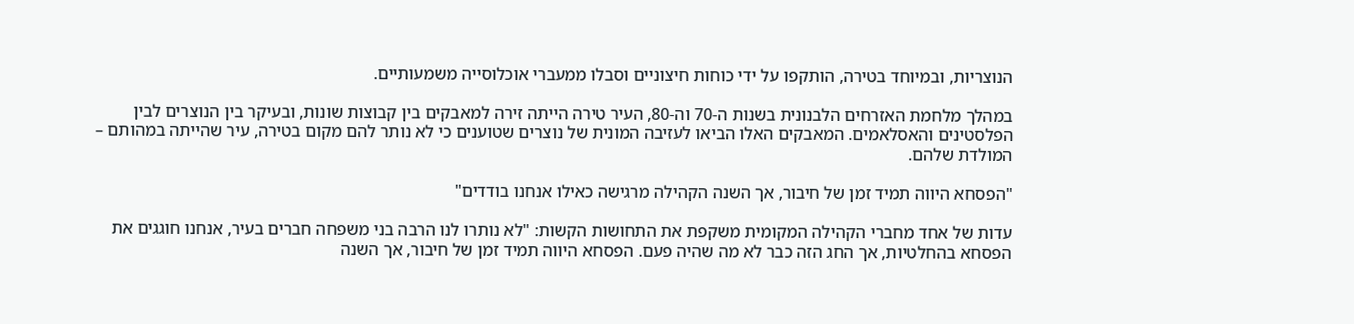הנוצריות, ובמיוחד בטירה, הותקפו על ידי כוחות חיצוניים וסבלו ממעברי אוכלוסייה משמעותיים.

במהלך מלחמת האזרחים הלבנונית בשנות ה-70 וה-80, העיר טירה הייתה זירה למאבקים בין קבוצות שונות, ובעיקר בין הנוצרים לבין הפלסטינים והאסלאמים. המאבקים האלו הביאו לעזיבה המונית של נוצרים שטוענים כי לא נותר להם מקום בטירה, עיר שהייתה במהותם – המולדת שלהם.

"הפסחא היווה תמיד זמן של חיבור, אך השנה הקהילה מרגישה כאילו אנחנו בודדים"

עדות של אחד מחברי הקהילה המקומית משקפת את התחושות הקשות: "לא נותרו לנו הרבה בני משפחה חברים בעיר, אנחנו חוגגים את הפסחא בהחלטיות, אך החג הזה כבר לא מה שהיה פעם. הפסחא היווה תמיד זמן של חיבור, אך השנה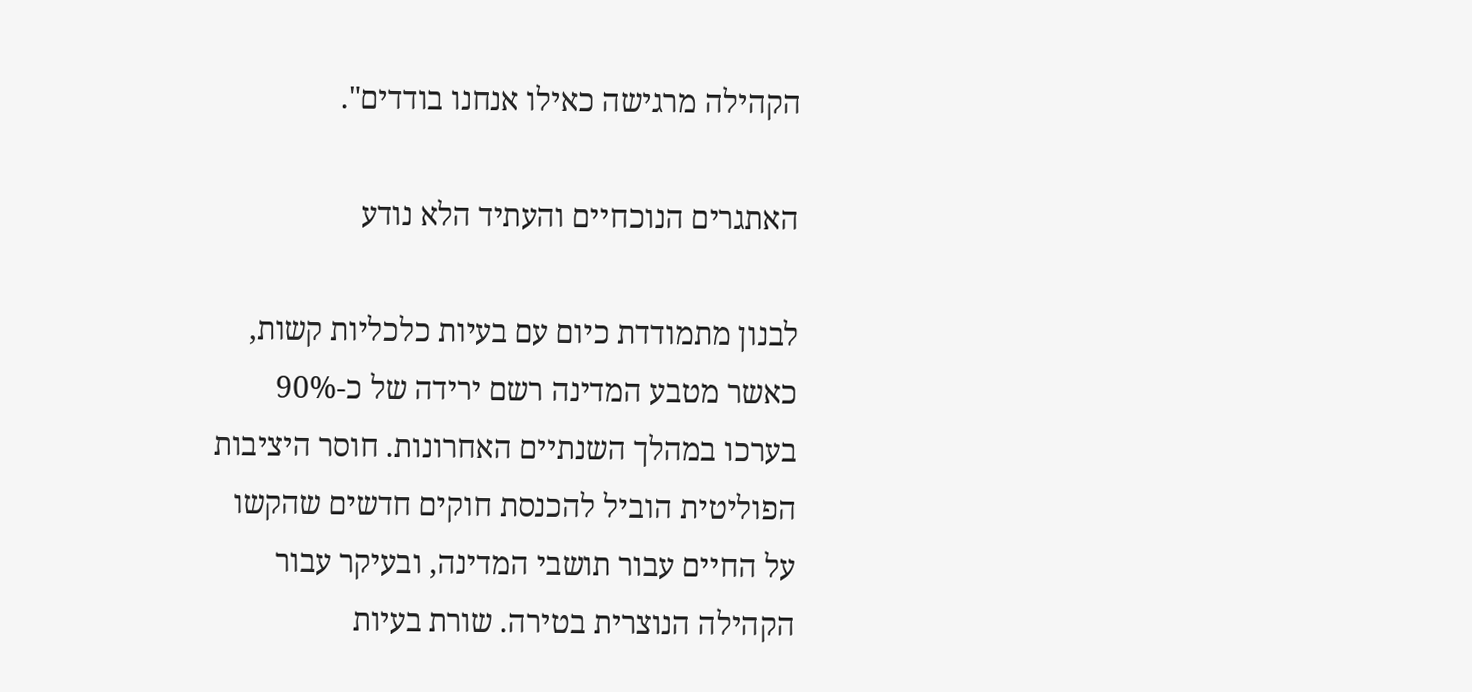הקהילה מרגישה כאילו אנחנו בודדים".

האתגרים הנוכחיים והעתיד הלא נודע

לבנון מתמודדת כיום עם בעיות כלכליות קשות, כאשר מטבע המדינה רשם ירידה של כ-90% בערכו במהלך השנתיים האחרונות. חוסר היציבות הפוליטית הוביל להכנסת חוקים חדשים שהקשו על החיים עבור תושבי המדינה, ובעיקר עבור הקהילה הנוצרית בטירה. שורת בעיות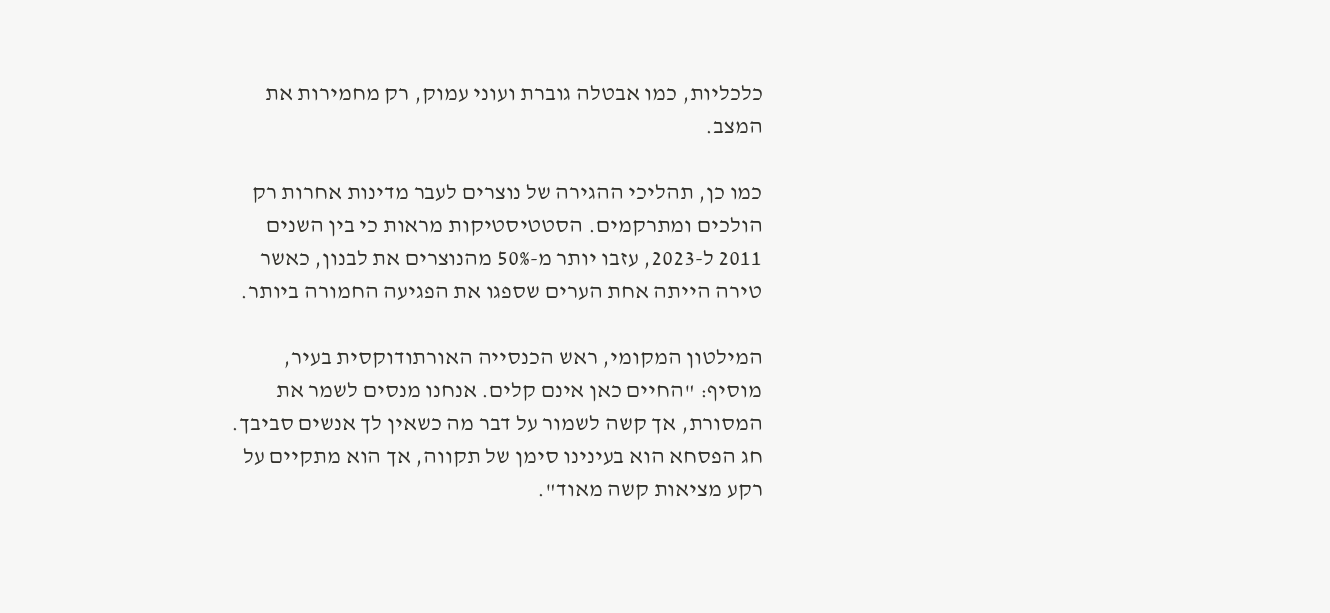כלכליות, כמו אבטלה גוברת ועוני עמוק, רק מחמירות את המצב.

כמו כן, תהליכי ההגירה של נוצרים לעבר מדינות אחרות רק הולכים ומתרקמים. הסטטיסטיקות מראות כי בין השנים 2011 ל-2023, עזבו יותר מ-50% מהנוצרים את לבנון, כאשר טירה הייתה אחת הערים שספגו את הפגיעה החמורה ביותר.

המילטון המקומי, ראש הכנסייה האורתודוקסית בעיר, מוסיף: "החיים כאן אינם קלים. אנחנו מנסים לשמר את המסורת, אך קשה לשמור על דבר מה כשאין לך אנשים סביבך. חג הפסחא הוא בעינינו סימן של תקווה, אך הוא מתקיים על רקע מציאות קשה מאוד".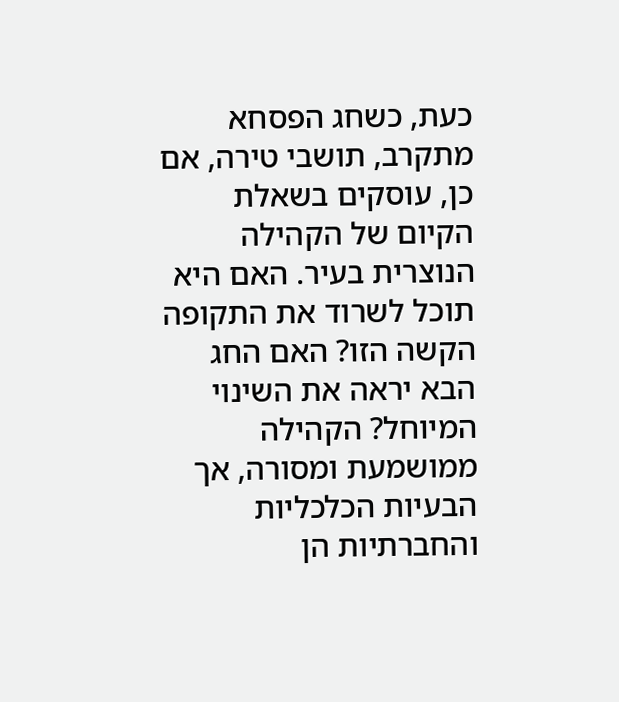כעת, כשחג הפסחא מתקרב, תושבי טירה, אם כן, עוסקים בשאלת הקיום של הקהילה הנוצרית בעיר. האם היא תוכל לשרוד את התקופה הקשה הזו? האם החג הבא יראה את השינוי המיוחל? הקהילה ממושמעת ומסורה, אך הבעיות הכלכליות והחברתיות הן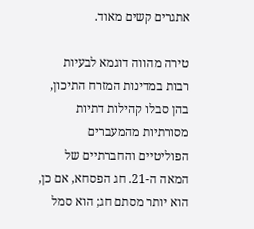אתגרים קשים מאוד.

טירה מהווה דוגמא לבעיות רבות במדינות המזרח התיכון, בהן סבלו קהילות דתיות מסורתיות מהמעברים הפוליטיים והחברתיים של המאה ה-21. חג הפסחא, אם כן, הוא יותר מסתם חג; הוא סמל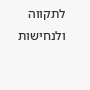לתקווה ולנחישות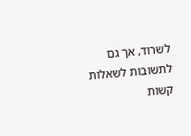לשרוד, אך גם לתשובות לשאלות קשות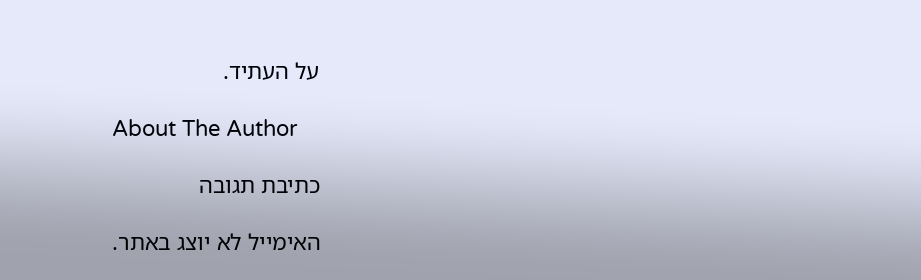על העתיד.

About The Author

כתיבת תגובה

האימייל לא יוצג באתר.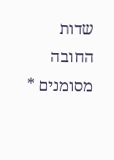שדות החובה מסומנים *